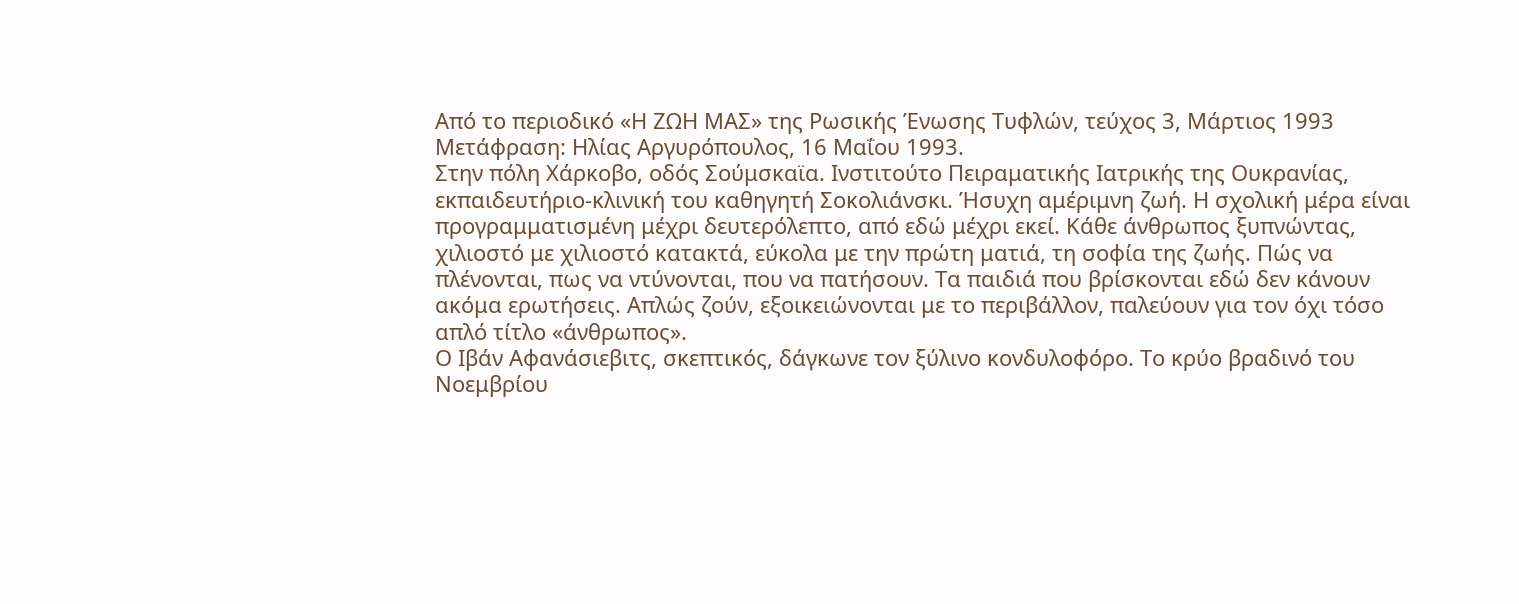Από το περιοδικό «Η ΖΩΗ ΜΑΣ» της Ρωσικής Ένωσης Τυφλών, τεύχος 3, Μάρτιος 1993
Μετάφραση: Ηλίας Αργυρόπουλος, 16 Μαΐου 1993.
Στην πόλη Χάρκoβo, οδός Σούμσκαϊα. Ινστιτούτο Πειραματικής Ιατρικής της Ουκρανίας,
εκπαιδευτήριο-κλινική του καθηγητή Σοκολιάνσκι. Ήσυχη αμέριμνη ζωή. Η σχολική μέρα είναι
προγραμματισμένη μέχρι δευτερόλεπτο, από εδώ μέχρι εκεί. Κάθε άνθρωπος ξυπνώντας,
χιλιοστό με χιλιοστό κατακτά, εύκολα με την πρώτη ματιά, τη σοφία της ζωής. Πώς να
πλένονται, πως να ντύνονται, που να πατήσουν. Τα παιδιά που βρίσκονται εδώ δεν κάνουν
ακόμα ερωτήσεις. Απλώς ζούν, εξοικειώνονται με το περιβάλλον, παλεύουν για τον όχι τόσο
απλό τίτλο «άνθρωπος».
Ο Ιβάν Αφανάσιεβιτς, σκεπτικός, δάγκωνε τον ξύλινο κονδυλοφόρο. Το κρύο βραδινό του
Νοεμβρίου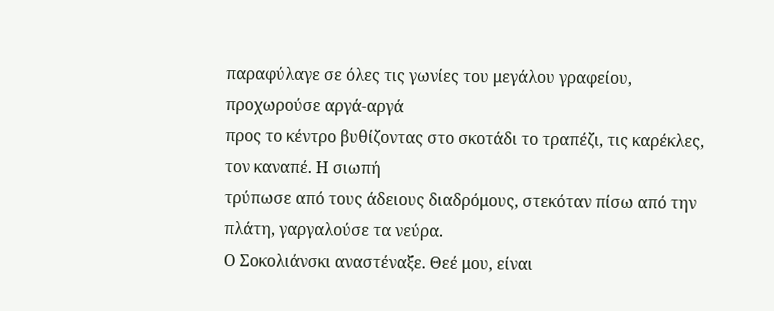παραφύλαγε σε όλες τις γωνίες του μεγάλου γραφείου, προχωρούσε αργά-αργά
προς το κέντρο βυθίζοντας στο σκοτάδι το τραπέζι, τις καρέκλες, τον καναπέ. Η σιωπή
τρύπωσε από τους άδειους διαδρόμους, στεκόταν πίσω από την πλάτη, γαργαλούσε τα νεύρα.
Ο Σοκολιάνσκι αναστέναξε. Θεέ μου, είναι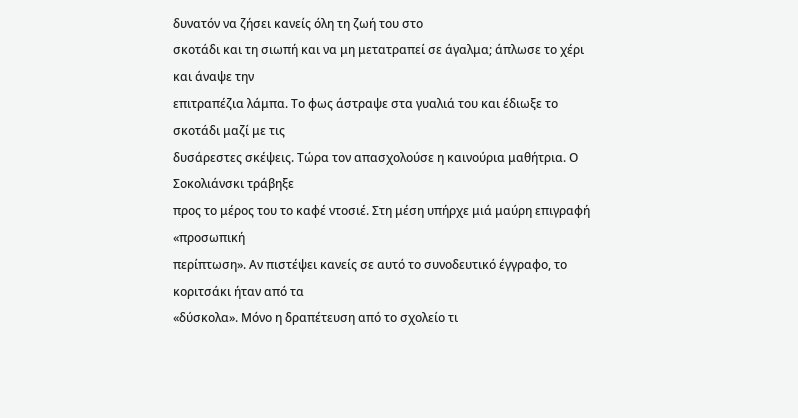δυνατόν να ζήσει κανείς όλη τη ζωή του στο
σκοτάδι και τη σιωπή και να μη μετατραπεί σε άγαλμα; άπλωσε το χέρι και άναψε την
επιτραπέζια λάμπα. Το φως άστραψε στα γυαλιά του και έδιωξε το σκοτάδι μαζί με τις
δυσάρεστες σκέψεις. Τώρα τον απασχολούσε η καινούρια μαθήτρια. Ο Σοκολιάνσκι τράβηξε
προς το μέρος του το καφέ ντοσιέ. Στη μέση υπήρχε μιά μαύρη επιγραφή «προσωπική
περίπτωση». Αν πιστέψει κανείς σε αυτό το συνοδευτικό έγγραφο, το κοριτσάκι ήταν από τα
«δύσκολα». Μόνο η δραπέτευση από το σχολείο τι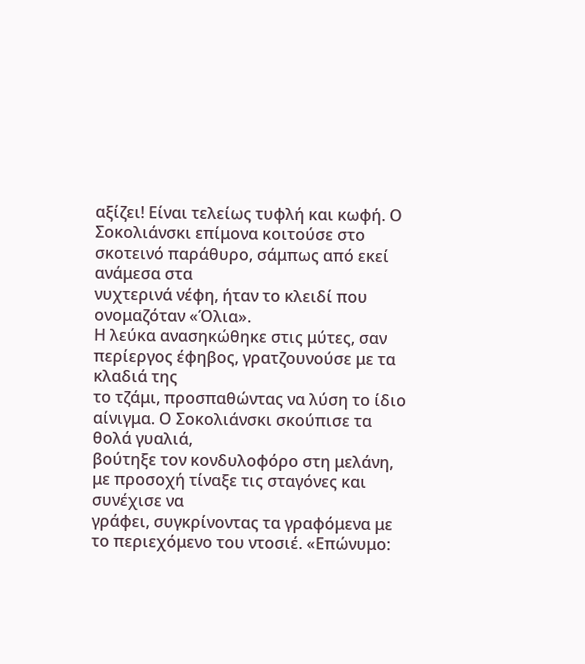αξίζει! Είναι τελείως τυφλή και κωφή. Ο
Σοκολιάνσκι επίμονα κοιτούσε στο σκοτεινό παράθυρο, σάμπως από εκεί ανάμεσα στα
νυχτερινά νέφη, ήταν το κλειδί που ονομαζόταν «Όλια».
Η λεύκα ανασηκώθηκε στις μύτες, σαν περίεργος έφηβος, γρατζουνούσε με τα κλαδιά της
το τζάμι, προσπαθώντας να λύση το ίδιο αίνιγμα. Ο Σοκολιάνσκι σκούπισε τα θολά γυαλιά,
βούτηξε τον κονδυλοφόρο στη μελάνη, με προσοχή τίναξε τις σταγόνες και συνέχισε να
γράφει, συγκρίνοντας τα γραφόμενα με το περιεχόμενο του ντοσιέ. «Επώνυμο: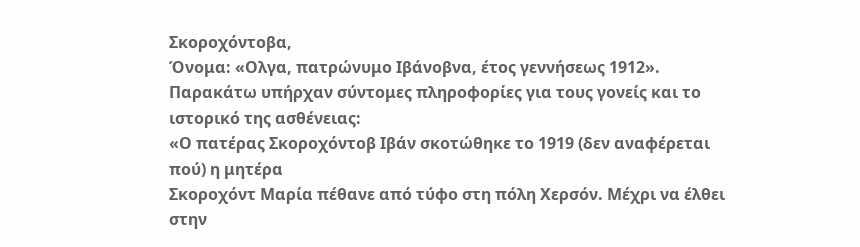Σκοροχόντοβα,
Όνομα: «Ολγα, πατρώνυμο Ιβάνοβνα, έτος γεννήσεως 1912».
Παρακάτω υπήρχαν σύντομες πληροφορίες για τους γονείς και το ιστορικό της ασθένειας:
«Ο πατέρας Σκοροχόντοβ Ιβάν σκοτώθηκε το 1919 (δεν αναφέρεται πού) η μητέρα
Σκοροχόντ Μαρία πέθανε από τύφο στη πόλη Χερσόν. Μέχρι να έλθει στην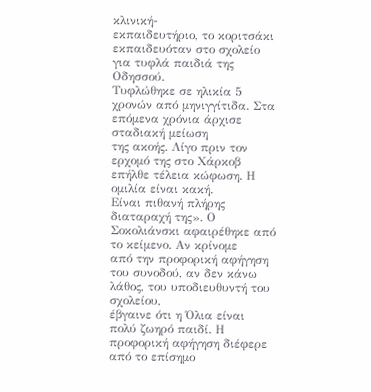κλινική-
εκπαιδευτήριο, το κοριτσάκι εκπαιδευόταν στο σχολείο για τυφλά παιδιά της Οδησσού.
Τυφλώθηκε σε ηλικία 5 χρονών από μηνιγγίτιδα. Στα επόμενα χρόνια άρχισε σταδιακή μείωση
της ακοής. Λίγο πριν τον ερχομό της στο Χάρκοβ επήλθε τέλεια κώφωση. Η ομιλία είναι κακή.
Είναι πιθανή πλήρης διαταραχή της». Ο Σοκολιάνσκι αφαιρέθηκε από το κείμενο. Αν κρίνομε
από την προφορική αφήγηση του συνοδού, αν δεν κάνω λάθος, του υποδιευθυντή του σχολείου,
έβγαινε ότι η Όλια είναι πολύ ζωηρό παιδί. Η προφορική αφήγηση διέφερε από το επίσημο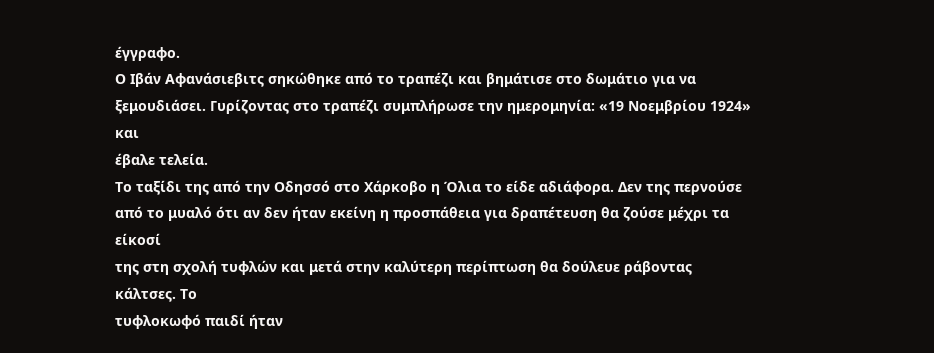έγγραφο.
Ο Ιβάν Αφανάσιεβιτς σηκώθηκε από το τραπέζι και βημάτισε στο δωμάτιο για να
ξεμουδιάσει. Γυρίζοντας στο τραπέζι συμπλήρωσε την ημερομηνία: «19 Νοεμβρίου 1924» και
έβαλε τελεία.
Το ταξίδι της από την Οδησσό στο Χάρκοβο η Όλια το είδε αδιάφορα. Δεν της περνούσε
από το μυαλό ότι αν δεν ήταν εκείνη η προσπάθεια για δραπέτευση θα ζούσε μέχρι τα είκοσί
της στη σχολή τυφλών και μετά στην καλύτερη περίπτωση θα δούλευε ράβοντας κάλτσες. Το
τυφλοκωφό παιδί ήταν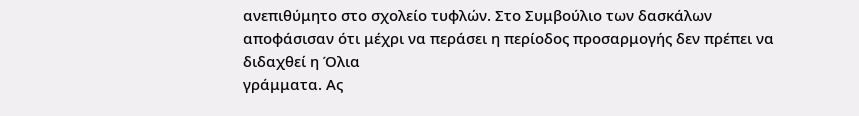ανεπιθύμητο στο σχολείο τυφλών. Στο Συμβούλιο των δασκάλων
αποφάσισαν ότι μέχρι να περάσει η περίοδος προσαρμογής δεν πρέπει να διδαχθεί η Όλια
γράμματα. Ας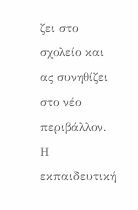ζει στο σχολείο και ας συνηθίζει στο νέο περιβάλλον. Η εκπαιδευτική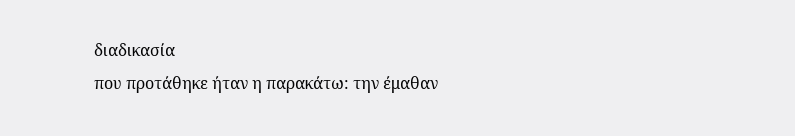διαδικασία
που προτάθηκε ήταν η παρακάτω: την έμαθαν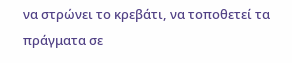να στρώνει το κρεβάτι, να τοποθετεί τα
πράγματα σε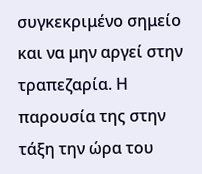συγκεκριμένο σημείο και να μην αργεί στην τραπεζαρία. Η παρουσία της στην
τάξη την ώρα του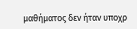μαθήματος δεν ήταν υποχρ